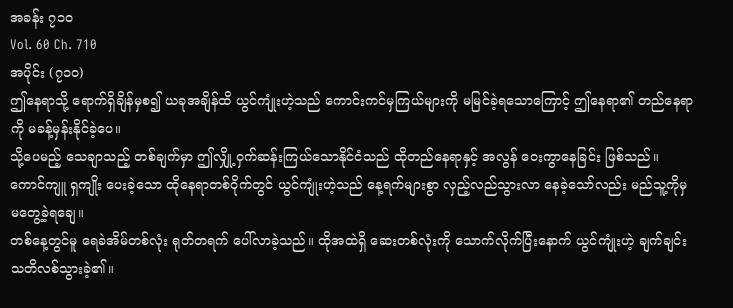အခန်း ၇၁၀
Vol. 60 Ch. 710
အပိုင်း (၇၁၀)
ဤနေရာသို့ ရောက်ရှိချိန်မှစ၍ ယခုအချိန်ထိ ယွင်ကျုံးဟဲ့သည် ကောင်းကင်မှကြယ်များကို မမြင်ခဲ့ရသောကြောင့် ဤနေရာ၏ တည်နေရာကို မခန့်မှန်းနိုင်ခဲ့ပေ။
သို့ပေမည့် သေချာသည့် တစ်ချက်မှာ ဤလျှို့ဝှက်ဆန်းကြယ်သောနိုင်ငံသည် ထိုတည်နေရာနှင့် အလွန် ဝေးကွာနေခြင်း ဖြစ်သည်။
ကောင်ကျူ ရှကျိုး ပေးခဲ့သော ထိုနေရာတစ်ဝိုက်တွင် ယွင်ကျုံးဟဲ့သည် နေ့ရက်များစွာ လှည့်လည်သွားလာ နေခဲ့သော်လည်း မည်သူ့ကိုမှ မတွေ့ခဲ့ရချေ။
တစ်နေ့တွင်မူ ရေခဲအိမ်တစ်လုံး ရုတ်တရက် ပေါ်လာခဲ့သည်။ ထိုအထဲရှိ ဆေးတစ်လုံးကို သောက်လိုက်ပြီးနောက် ယွင်ကျုံးဟဲ့ ချက်ချင်း သတိလစ်သွားခဲ့၏။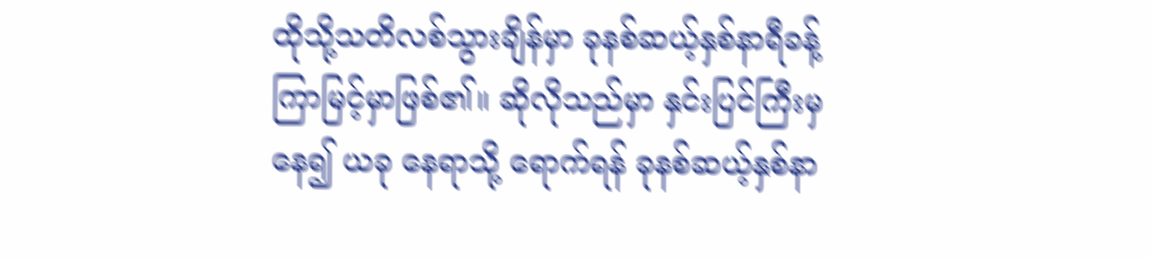ထိုသို့သတိလစ်သွားချိန်မှာ ခုနစ်ဆယ့်နှစ်နာရီခန့် ကြာမြင့်မှာဖြစ်၏။ ဆိုလိုသည်မှာ နှင်းပြင်ကြီးမှနေ၍ ယခု နေရာသို့ ရောက်ရန် ခုနစ်ဆယ့်နှစ်နာ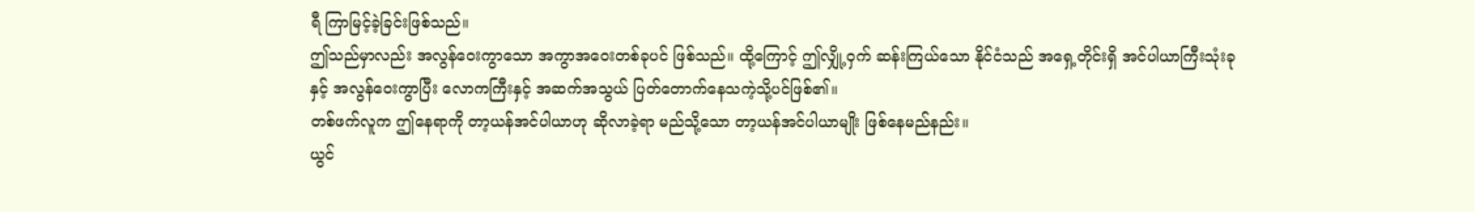ရီ ကြာမြင့်ခဲ့ခြင်းဖြစ်သည်။
ဤသည်မှာလည်း အလွန်ဝေးကွာသော အကွာအဝေးတစ်ခုပင် ဖြစ်သည်။ ထို့ကြောင့် ဤလျှို့ဝှက် ဆန်းကြယ်သော နိုင်ငံသည် အရှေ့တိုင်းရှိ အင်ပါယာကြီးသုံးခုနှင့် အလွန်ဝေးကွာပြီး လောကကြီးနှင့် အဆက်အသွယ် ပြတ်တောက်နေသကဲ့သို့ပင်ဖြစ်၏။
တစ်ဖက်လူက ဤနေရာကို တာ့ယန်အင်ပါယာဟု ဆိုလာခဲ့ရာ မည်သို့သော တာ့ယန်အင်ပါယာမျိုး ဖြစ်နေမည်နည်း။
ယွင်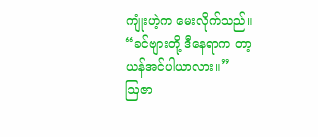ကျုံးဟဲ့က မေးလိုက်သည်။ “ခင်ဗျားတို့ ဒီနေရာက တာ့ယန်အင်ပါယာလား။”
ဩဇာ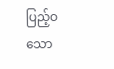ပြည့်ဝသော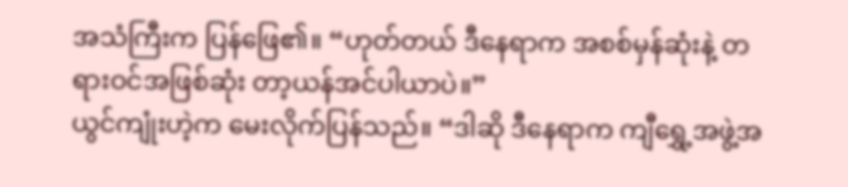အသံကြီးက ပြန်ဖြေ၏။ “ဟုတ်တယ် ဒီနေရာက အစစ်မှန်ဆုံးနဲ့ တရားဝင်အဖြစ်ဆုံး တာ့ယန်အင်ပါယာပဲ။”
ယွင်ကျုံးဟဲ့က မေးလိုက်ပြန်သည်။ “ဒါဆို ဒီနေရာက ကျီရွှေ့အဖွဲ့အ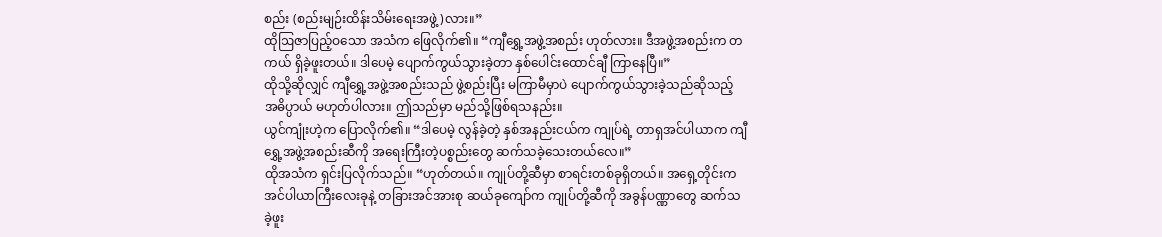စည်း (စည်းမျဉ်းထိန်းသိမ်းရေးအဖွဲ့)လား။”
ထိုဩဇာပြည့်ဝသော အသံက ဖြေလိုက်၏။ “ကျီရွှေ့အဖွဲ့အစည်း ဟုတ်လား။ ဒီအဖွဲ့အစည်းက တကယ် ရှိခဲ့ဖူးတယ်။ ဒါပေမဲ့ ပျောက်ကွယ်သွားခဲ့တာ နှစ်ပေါင်းထောင်ချီ ကြာနေပြီ။”
ထိုသို့ဆိုလျှင် ကျီရွှေ့အဖွဲ့အစည်းသည် ဖွဲ့စည်းပြီး မကြာမီမှာပဲ ပျောက်ကွယ်သွားခဲ့သည်ဆိုသည့် အဓိပ္ပာယ် မဟုတ်ပါလား။ ဤသည်မှာ မည်သို့ဖြစ်ရသနည်း။
ယွင်ကျုံးဟဲ့က ပြောလိုက်၏။ “ဒါပေမဲ့ လွန်ခဲ့တဲ့ နှစ်အနည်းငယ်က ကျုပ်ရဲ့ တာရှအင်ပါယာက ကျီရွှေ့အဖွဲ့အစည်းဆီကို အရေးကြီးတဲ့ပစ္စည်းတွေ ဆက်သခဲ့သေးတယ်လေ။”
ထိုအသံက ရှင်းပြလိုက်သည်။ “ဟုတ်တယ်။ ကျုပ်တို့ဆီမှာ စာရင်းတစ်ခုရှိတယ်။ အရှေ့တိုင်းက အင်ပါယာကြီးလေးခုနဲ့ တခြားအင်အားစု ဆယ်ခုကျော်က ကျုပ်တို့ဆီကို အခွန်ပဏ္ဏာတွေ ဆက်သခဲ့ဖူး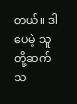တယ်။ ဒါပေမဲ့ သူတို့ဆက်သ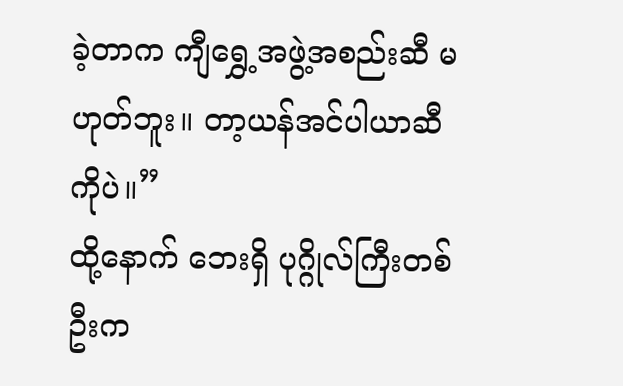ခဲ့တာက ကျီရွှေ့အဖွဲ့အစည်းဆီ မဟုတ်ဘူး။ တာ့ယန်အင်ပါယာဆီကိုပဲ။”
ထို့နောက် ဘေးရှိ ပုဂ္ဂိုလ်ကြီးတစ်ဦးက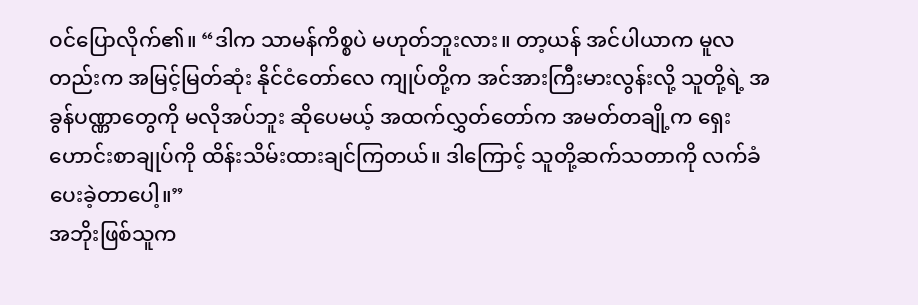ဝင်ပြောလိုက်၏။ “ဒါက သာမန်ကိစ္စပဲ မဟုတ်ဘူးလား။ တာ့ယန် အင်ပါယာက မူလတည်းက အမြင့်မြတ်ဆုံး နိုင်ငံတော်လေ ကျုပ်တို့က အင်အားကြီးမားလွန်းလို့ သူတို့ရဲ့ အခွန်ပဏ္ဏာတွေကို မလိုအပ်ဘူး ဆိုပေမယ့် အထက်လွှတ်တော်က အမတ်တချို့က ရှေးဟောင်းစာချုပ်ကို ထိန်းသိမ်းထားချင်ကြတယ်။ ဒါကြောင့် သူတို့ဆက်သတာကို လက်ခံပေးခဲ့တာပေါ့။”
အဘိုးဖြစ်သူက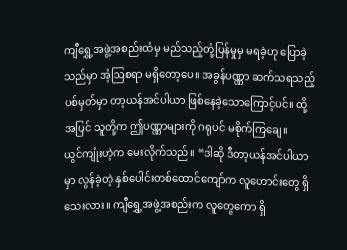ကျီရွှေ့အဖွဲ့အစည်းထံမှ မည်သည့်တုံ့ပြန်မှုမှ မရခဲ့ဟု ပြောခဲ့သည်မှာ အံ့ဩစရာ မရှိတော့ပေ။ အခွန်ပဏ္ဏာ ဆက်သရသည့်ပစ်မှတ်မှာ တာ့ယန်အင်ပါယာ ဖြစ်နေခဲ့သောကြောင့်ပင်။ ထို့အပြင် သူတို့က ဤပဏ္ဏာများကို ဂရုပင် မစိုက်ကြချေ။
ယွင်ကျုံးဟဲ့က မေးလိုက်သည်။ “ဒါဆို ဒီတာ့ယန်အင်ပါယာမှာ လွန်ခဲ့တဲ့ နှစ်ပေါင်းတစ်ထောင်ကျော်က လူဟောင်းတွေ ရှိသေးလား။ ကျီရွှေ့အဖွဲ့အစည်းက လူတွေကော ရှိ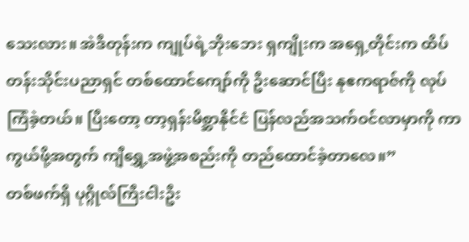သေးလား။ အဲဒီတုန်းက ကျုပ်ရဲ့ဘိုးဘေး ရှကျိုးက အရှေ့တိုင်းက ထိပ်တန်းသိုင်းပညာရှင် တစ်ထောင်ကျော်ကို ဦးဆောင်ပြီး နုဧကရာဇ်ကို လုပ်ကြံခဲ့တယ်။ ပြီးတော့ တာ့ရှန်းမိစ္ဆာနိုင်ငံ ပြန်လည်အသက်ဝင်လာမှာကို ကာကွယ်ဖို့အတွက် ကျီရွှေ့အဖွဲ့အစည်းကို တည်ထောင်ခဲ့တာလေ။”
တစ်ဖက်ရှိ ပုဂ္ဂိုလ်ကြီးငါးဦး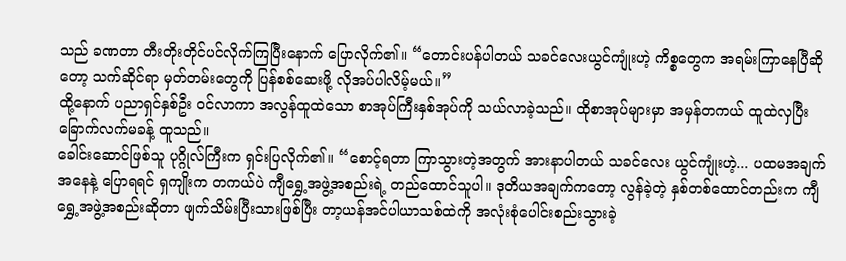သည် ခဏတာ တီးတိုးတိုင်ပင်လိုက်ကြပြီးနောက် ပြောလိုက်၏။ “တောင်းပန်ပါတယ် သခင်လေးယွင်ကျုံးဟဲ့ ကိစ္စတွေက အရမ်းကြာနေပြီဆိုတော့ သက်ဆိုင်ရာ မှတ်တမ်းတွေကို ပြန်စစ်ဆေးဖို့ လိုအပ်ပါလိမ့်မယ်။”
ထို့နောက် ပညာရှင်နှစ်ဦး ဝင်လာကာ အလွန်ထူထဲသော စာအုပ်ကြီးနှစ်အုပ်ကို သယ်လာခဲ့သည်။ ထိုစာအုပ်များမှာ အမှန်တကယ် ထူထဲလှပြီး ခြောက်လက်မခန့် ထူသည်။
ခေါင်းဆောင်ဖြစ်သူ ပုဂ္ဂိုလ်ကြီးက ရှင်းပြလိုက်၏။ “စောင့်ရတာ ကြာသွားတဲ့အတွက် အားနာပါတယ် သခင်လေး ယွင်ကျုံးဟဲ့... ပထမအချက်အနေနဲ့ ပြောရရင် ရှကျိုးက တကယ်ပဲ ကျီရွှေ့အဖွဲ့အစည်းရဲ့ တည်ထောင်သူပါ။ ဒုတိယအချက်ကတော့ လွန်ခဲ့တဲ့ နှစ်တစ်ထောင်တည်းက ကျီရွှေ့အဖွဲ့အစည်းဆိုတာ ဖျက်သိမ်းပြီးသားဖြစ်ပြီး တာ့ယန်အင်ပါယာသစ်ထဲကို အလုံးစုံပေါင်းစည်းသွားခဲ့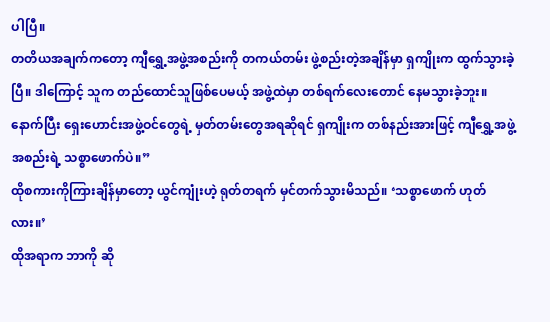ပါပြီ။
တတိယအချက်ကတော့ ကျီရွှေ့အဖွဲ့အစည်းကို တကယ်တမ်း ဖွဲ့စည်းတဲ့အချိန်မှာ ရှကျိုးက ထွက်သွားခဲ့ပြီ။ ဒါကြောင့် သူက တည်ထောင်သူဖြစ်ပေမယ့် အဖွဲ့ထဲမှာ တစ်ရက်လေးတောင် နေမသွားခဲ့ဘူး။ နောက်ပြီး ရှေးဟောင်းအဖွဲ့ဝင်တွေရဲ့ မှတ်တမ်းတွေအရဆိုရင် ရှကျိုးက တစ်နည်းအားဖြင့် ကျီရွှေ့အဖွဲ့အစည်းရဲ့ သစ္စာဖောက်ပဲ။”
ထိုစကားကိုကြားချိန်မှာတော့ ယွင်ကျုံးဟဲ့ ရုတ်တရက် မှင်တက်သွားမိသည်။ ‘သစ္စာဖောက် ဟုတ်လား။’
ထိုအရာက ဘာကို ဆို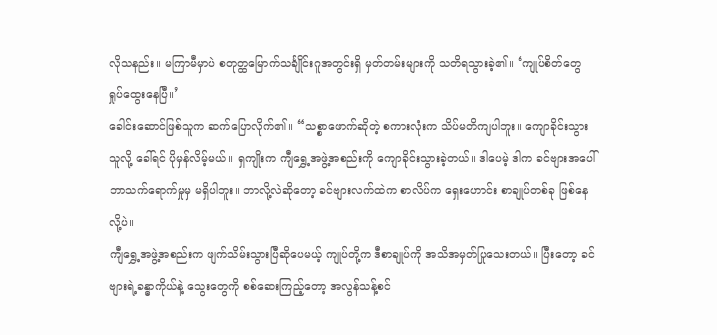လိုသနည်း။ မကြာမီမှာပဲ စတုတ္ထမြောက်သင်္ချိုင်းဂူအတွင်းရှိ မှတ်တမ်းများကို သတိရသွားခဲ့၏။ ‘ကျုပ်စိတ်တွေ ရှုပ်ထွေးနေပြီ။’
ခေါင်းဆောင်ဖြစ်သူက ဆက်ပြောလိုက်၏။ “သစ္စာဖောက်ဆိုတဲ့ စကားလုံးက သိပ်မတိကျပါဘူး။ ကျောခိုင်းသွားသူလို့ ခေါ်ရင် ပိုမှန်လိမ့်မယ်။ ရှကျိုးက ကျီရွှေ့အဖွဲ့အစည်းကို ကျောခိုင်းသွားခဲ့တယ်။ ဒါပေမဲ့ ဒါက ခင်ဗျားအပေါ် ဘာသက်ရောက်မှုမှ မရှိပါဘူး။ ဘာလို့လဲဆိုတော့ ခင်ဗျားလက်ထဲက စာလိပ်က ရှေးဟောင်း စာချုပ်တစ်ခု ဖြစ်နေလို့ပဲ။
ကျီရွှေ့အဖွဲ့အစည်းက ဖျက်သိမ်းသွားပြီဆိုပေမယ့် ကျုပ်တို့က ဒီစာချုပ်ကို အသိအမှတ်ပြုသေးတယ်။ ပြီးတော့ ခင်ဗျားရဲ့ခန္ဓာကိုယ်နဲ့ သွေးတွေကို စစ်ဆေးကြည့်တော့ အလွန်သန့်စင်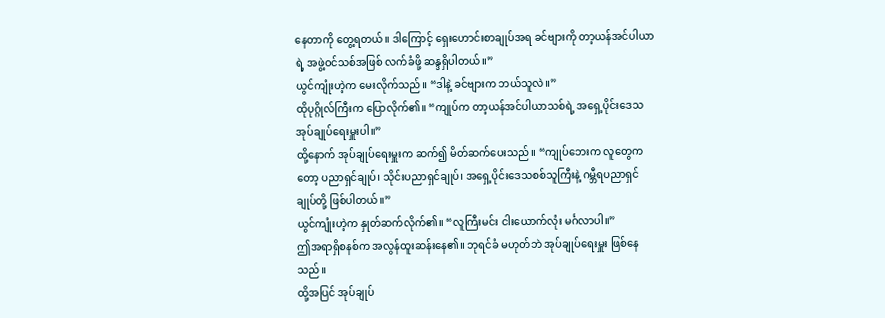နေတာကို တွေ့ရတယ်။ ဒါကြောင့် ရှေးဟောင်းစာချုပ်အရ ခင်ဗျားကို တာ့ယန်အင်ပါယာရဲ့ အဖွဲ့ဝင်သစ်အဖြစ် လက်ခံဖို့ ဆန္ဒရှိပါတယ်။”
ယွင်ကျုံးဟဲ့က မေးလိုက်သည်။ “ဒါနဲ့ ခင်ဗျားက ဘယ်သူလဲ။”
ထိုပုဂ္ဂိုလ်ကြီးက ပြောလိုက်၏။ “ကျုပ်က တာ့ယန်အင်ပါယာသစ်ရဲ့ အရှေ့ပိုင်းဒေသ အုပ်ချုပ်ရေးမှူးပါ။”
ထို့နောက် အုပ်ချုပ်ရေးမှူးက ဆက်၍ မိတ်ဆက်ပေးသည်။ “ကျုပ်ဘေးက လူတွေကတော့ ပညာရှင်ချုပ်၊ သိုင်းပညာရှင်ချုပ်၊ အရှေ့ပိုင်းဒေသစစ်သူကြီးနဲ့ ဂမ္ဘီရပညာရှင်ချုပ်တို့ ဖြစ်ပါတယ်။”
ယွင်ကျုံးဟဲ့က နှုတ်ဆက်လိုက်၏။ “လူကြီးမင်း ငါးယောက်လုံး မင်္ဂလာပါ။”
ဤအရာရှိစနစ်က အလွန်ထူးဆန်းနေ၏။ ဘုရင်ခံ မဟုတ်ဘဲ အုပ်ချုပ်ရေးမှူး ဖြစ်နေသည်။
ထို့အပြင် အုပ်ချုပ်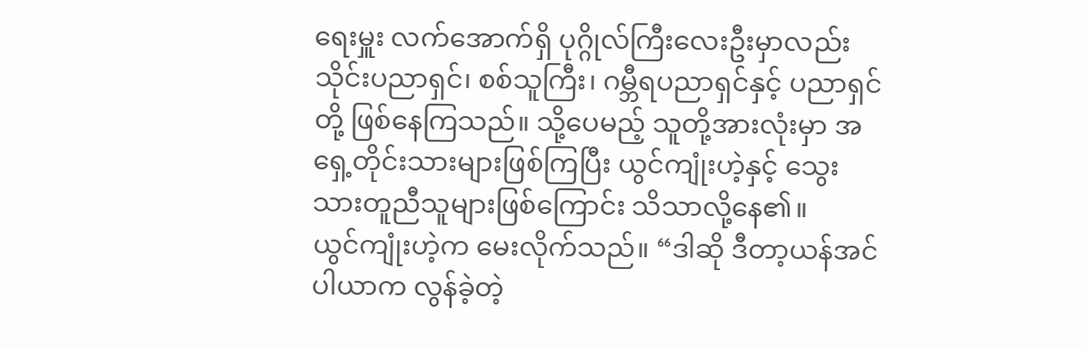ရေးမှူး လက်အောက်ရှိ ပုဂ္ဂိုလ်ကြီးလေးဦးမှာလည်း သိုင်းပညာရှင်၊ စစ်သူကြီး၊ ဂမ္ဘီရပညာရှင်နှင့် ပညာရှင်တို့ ဖြစ်နေကြသည်။ သို့ပေမည့် သူတို့အားလုံးမှာ အရှေ့တိုင်းသားများဖြစ်ကြပြီး ယွင်ကျုံးဟဲ့နှင့် သွေးသားတူညီသူများဖြစ်ကြောင်း သိသာလို့နေ၏။
ယွင်ကျုံးဟဲ့က မေးလိုက်သည်။ “ဒါဆို ဒီတာ့ယန်အင်ပါယာက လွန်ခဲ့တဲ့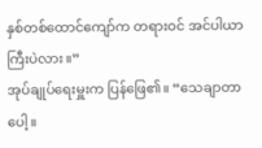နှစ်တစ်ထောင်ကျော်က တရားဝင် အင်ပါယာကြီးပဲလား။”
အုပ်ချုပ်ရေးမှူးက ပြန်ဖြေ၏။ “သေချာတာပေါ့။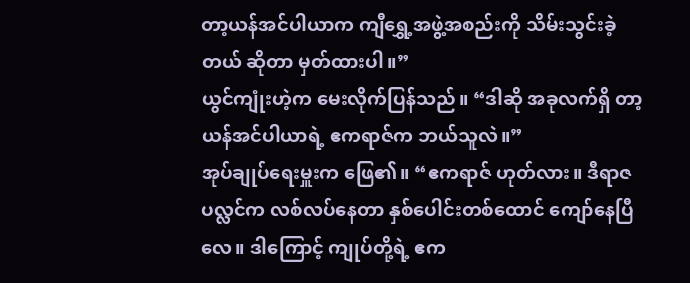တာ့ယန်အင်ပါယာက ကျီရွှေ့အဖွဲ့အစည်းကို သိမ်းသွင်းခဲ့တယ် ဆိုတာ မှတ်ထားပါ။”
ယွင်ကျုံးဟဲ့က မေးလိုက်ပြန်သည်။ “ဒါဆို အခုလက်ရှိ တာ့ယန်အင်ပါယာရဲ့ ဧကရာဇ်က ဘယ်သူလဲ။”
အုပ်ချုပ်ရေးမှူးက ဖြေ၏။ “ဧကရာဇ် ဟုတ်လား။ ဒီရာဇပလ္လင်က လစ်လပ်နေတာ နှစ်ပေါင်းတစ်ထောင် ကျော်နေပြီလေ။ ဒါကြောင့် ကျုပ်တို့ရဲ့ ဧက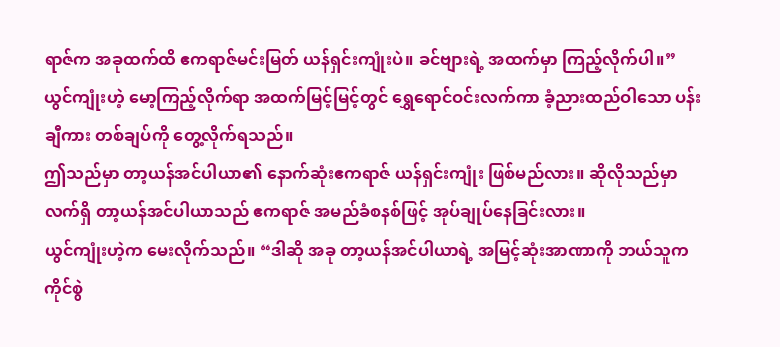ရာဇ်က အခုထက်ထိ ဧကရာဇ်မင်းမြတ် ယန်ရှင်းကျုံးပဲ။ ခင်ဗျားရဲ့ အထက်မှာ ကြည့်လိုက်ပါ။”
ယွင်ကျုံးဟဲ့ မော့ကြည့်လိုက်ရာ အထက်မြင့်မြင့်တွင် ရွှေရောင်ဝင်းလက်ကာ ခံ့ညားထည်ဝါသော ပန်းချီကား တစ်ချပ်ကို တွေ့လိုက်ရသည်။
ဤသည်မှာ တာ့ယန်အင်ပါယာ၏ နောက်ဆုံးဧကရာဇ် ယန်ရှင်းကျုံး ဖြစ်မည်လား။ ဆိုလိုသည်မှာ လက်ရှိ တာ့ယန်အင်ပါယာသည် ဧကရာဇ် အမည်ခံစနစ်ဖြင့် အုပ်ချုပ်နေခြင်းလား။
ယွင်ကျုံးဟဲ့က မေးလိုက်သည်။ “ဒါဆို အခု တာ့ယန်အင်ပါယာရဲ့ အမြင့်ဆုံးအာဏာကို ဘယ်သူက ကိုင်စွဲ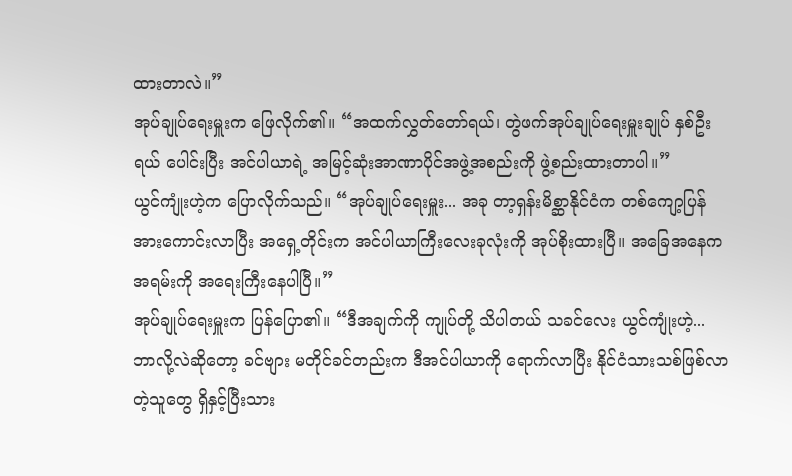ထားတာလဲ။”
အုပ်ချုပ်ရေးမှူးက ဖြေလိုက်၏။ “အထက်လွှတ်တော်ရယ်၊ တွဲဖက်အုပ်ချုပ်ရေးမှူးချုပ် နှစ်ဦးရယ် ပေါင်းပြီး အင်ပါယာရဲ့ အမြင့်ဆုံးအာဏာပိုင်အဖွဲ့အစည်းကို ဖွဲ့စည်းထားတာပါ။”
ယွင်ကျုံးဟဲ့က ပြောလိုက်သည်။ “အုပ်ချုပ်ရေးမှူး... အခု တာ့ရှန်းမိစ္ဆာနိုင်ငံက တစ်ကျော့ပြန် အားကောင်းလာပြီး အရှေ့တိုင်းက အင်ပါယာကြီးလေးခုလုံးကို အုပ်စိုးထားပြီ။ အခြေအနေက အရမ်းကို အရေးကြီးနေပါပြီ။”
အုပ်ချုပ်ရေးမှူးက ပြန်ပြော၏။ “ဒီအချက်ကို ကျုပ်တို့ သိပါတယ် သခင်လေး ယွင်ကျုံးဟဲ့... ဘာလို့လဲဆိုတော့ ခင်ဗျား မတိုင်ခင်တည်းက ဒီအင်ပါယာကို ရောက်လာပြီး နိုင်ငံသားသစ်ဖြစ်လာတဲ့သူတွေ ရှိနှင့်ပြီးသား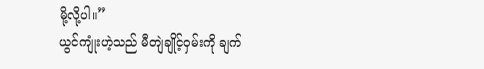မို့လို့ပါ။”
ယွင်ကျုံးဟဲ့သည် မီတျဲချိုင့်ဝှမ်းကို ချက်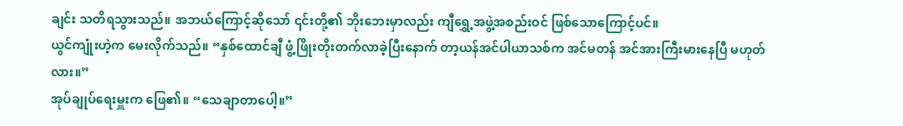ချင်း သတိရသွားသည်။ အဘယ်ကြောင့်ဆိုသော် ၎င်းတို့၏ ဘိုးဘေးမှာလည်း ကျီရွှေ့အဖွဲ့အစည်းဝင် ဖြစ်သောကြောင့်ပင်။
ယွင်ကျုံးဟဲ့က မေးလိုက်သည်။ “နှစ်ထောင်ချီ ဖွံ့ဖြိုးတိုးတက်လာခဲ့ပြီးနောက် တာ့ယန်အင်ပါယာသစ်က အင်မတန် အင်အားကြီးမားနေပြီ မဟုတ်လား။”
အုပ်ချုပ်ရေးမှူးက ဖြေ၏။ “သေချာတာပေါ့။”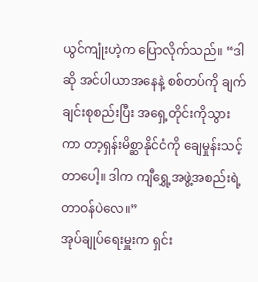ယွင်ကျုံးဟဲ့က ပြောလိုက်သည်။ “ဒါဆို အင်ပါယာအနေနဲ့ စစ်တပ်ကို ချက်ချင်းစုစည်းပြီး အရှေ့တိုင်းကိုသွားကာ တာ့ရှန်းမိစ္ဆာနိုင်ငံကို ချေမှုန်းသင့်တာပေါ့။ ဒါက ကျီရွှေ့အဖွဲ့အစည်းရဲ့ တာဝန်ပဲလေ။”
အုပ်ချုပ်ရေးမှူးက ရှင်း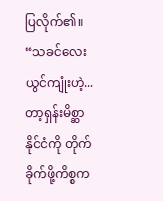ပြလိုက်၏။ “သခင်လေး ယွင်ကျုံးဟဲ့... တာ့ရှန်းမိစ္ဆာနိုင်ငံကို တိုက်ခိုက်ဖို့ကိစ္စက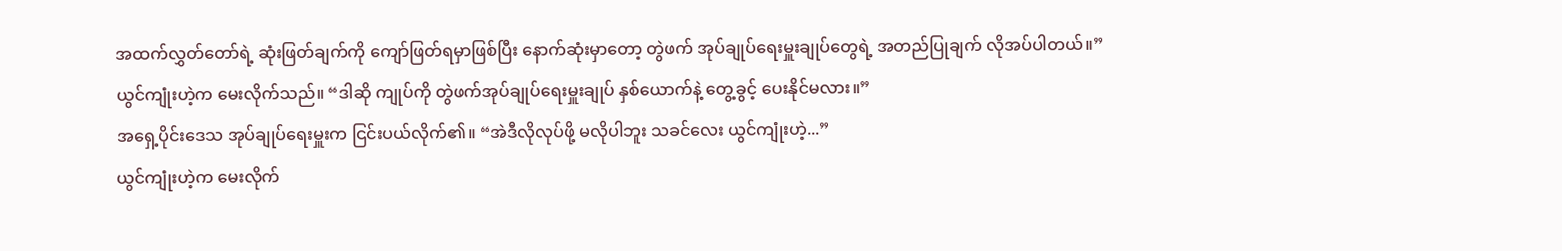အထက်လွှတ်တော်ရဲ့ ဆုံးဖြတ်ချက်ကို ကျော်ဖြတ်ရမှာဖြစ်ပြီး နောက်ဆုံးမှာတော့ တွဲဖက် အုပ်ချုပ်ရေးမှူးချုပ်တွေရဲ့ အတည်ပြုချက် လိုအပ်ပါတယ်။”
ယွင်ကျုံးဟဲ့က မေးလိုက်သည်။ “ဒါဆို ကျုပ်ကို တွဲဖက်အုပ်ချုပ်ရေးမှူးချုပ် နှစ်ယောက်နဲ့ တွေ့ခွင့် ပေးနိုင်မလား။”
အရှေ့ပိုင်းဒေသ အုပ်ချုပ်ရေးမှူးက ငြင်းပယ်လိုက်၏။ “အဲဒီလိုလုပ်ဖို့ မလိုပါဘူး သခင်လေး ယွင်ကျုံးဟဲ့...”
ယွင်ကျုံးဟဲ့က မေးလိုက်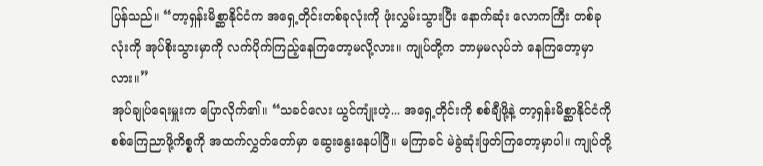ပြန်သည်။ “တာ့ရှန်းမိစ္ဆာနိုင်ငံက အရှေ့တိုင်းတစ်ခုလုံးကို ဖုံးလွှမ်းသွားပြီး နောက်ဆုံး လောကကြီး တစ်ခုလုံးကို အုပ်စိုးသွားမှာကို လက်ပိုက်ကြည့်နေကြတော့မလို့လား။ ကျုပ်တို့က ဘာမှမလုပ်ဘဲ နေကြတော့မှာလား။”
အုပ်ချုပ်ရေးမှူးက ပြောလိုက်၏။ “သခင်လေး ယွင်ကျုံးဟဲ့... အရှေ့တိုင်းကို စစ်ချီဖို့နဲ့ တာ့ရှန်းမိစ္ဆာနိုင်ငံကို စစ်ကြေညာဖို့ကိစ္စကို အထက်လွှတ်တော်မှာ ဆွေးနွေးနေပါပြီ။ မကြာခင် မဲခွဲဆုံးဖြတ်ကြတော့မှာပါ။ ကျုပ်တို့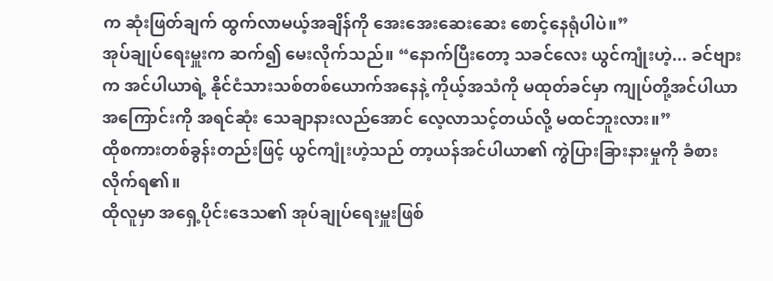က ဆုံးဖြတ်ချက် ထွက်လာမယ့်အချိန်ကို အေးအေးဆေးဆေး စောင့်နေရုံပါပဲ။”
အုပ်ချုပ်ရေးမှူးက ဆက်၍ မေးလိုက်သည်။ “နောက်ပြီးတော့ သခင်လေး ယွင်ကျုံးဟဲ့... ခင်ဗျားက အင်ပါယာရဲ့ နိုင်ငံသားသစ်တစ်ယောက်အနေနဲ့ ကိုယ့်အသံကို မထုတ်ခင်မှာ ကျုပ်တို့အင်ပါယာအကြောင်းကို အရင်ဆုံး သေချာနားလည်အောင် လေ့လာသင့်တယ်လို့ မထင်ဘူးလား။”
ထိုစကားတစ်ခွန်းတည်းဖြင့် ယွင်ကျုံးဟဲ့သည် တာ့ယန်အင်ပါယာ၏ ကွဲပြားခြားနားမှုကို ခံစားလိုက်ရ၏။
ထိုလူမှာ အရှေ့ပိုင်းဒေသ၏ အုပ်ချုပ်ရေးမှူးဖြစ်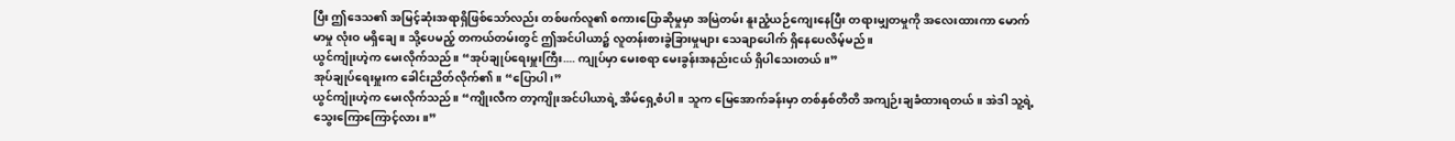ပြီး ဤဒေသ၏ အမြင့်ဆုံးအရာရှိဖြစ်သော်လည်း တစ်ဖက်လူ၏ စကားပြောဆိုမှုမှာ အမြဲတမ်း နူးညံ့ယဉ်ကျေးနေပြီး တရားမျှတမှုကို အလေးထားကာ မောက်မာမှု လုံးဝ မရှိချေ။ သို့ပေမည့် တကယ်တမ်းတွင် ဤအင်ပါယာ၌ လူတန်းစားခွဲခြားမှုများ သေချာပေါက် ရှိနေပေလိမ့်မည်။
ယွင်ကျုံးဟဲ့က မေးလိုက်သည်။ “အုပ်ချုပ်ရေးမှူးကြီး.... ကျုပ်မှာ မေးစရာ မေးခွန်းအနည်းငယ် ရှိပါသေးတယ်။”
အုပ်ချုပ်ရေးမှူးက ခေါင်းညိတ်လိုက်၏။ “ပြောပါ၊”
ယွင်ကျုံးဟဲ့က မေးလိုက်သည်။ “ကျိုးလီက တာ့ကျိုးအင်ပါယာရဲ့ အိမ်ရှေ့စံပါ။ သူက မြေအောက်ခန်းမှာ တစ်နှစ်တိတိ အကျဉ်းချခံထားရတယ်။ အဲဒါ သူ့ရဲ့သွေးကြောကြောင့်လား။”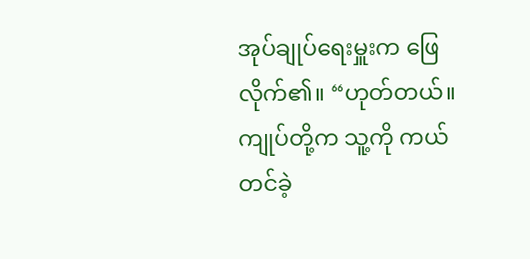အုပ်ချုပ်ရေးမှူးက ဖြေလိုက်၏။ “ဟုတ်တယ်။ ကျုပ်တို့က သူ့ကို ကယ်တင်ခဲ့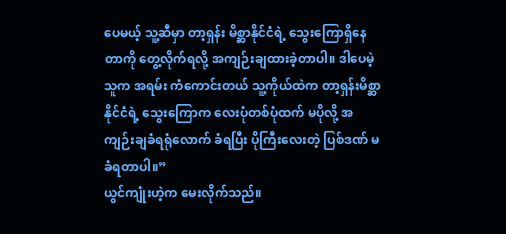ပေမယ့် သူ့ဆီမှာ တာ့ရှန်း မိစ္ဆာနိုင်ငံရဲ့ သွေးကြောရှိနေတာကို တွေ့လိုက်ရလို့ အကျဉ်းချထားခဲ့တာပါ။ ဒါပေမဲ့ သူက အရမ်း ကံကောင်းတယ် သူ့ကိုယ်ထဲက တာ့ရှန်းမိစ္ဆာနိုင်ငံရဲ့ သွေးကြောက လေးပုံတစ်ပုံထက် မပိုလို့ အကျဉ်းချခံရရုံလောက် ခံရပြီး ပိုကြီးလေးတဲ့ ပြစ်ဒဏ် မခံရတာပါ။”
ယွင်ကျုံးဟဲ့က မေးလိုက်သည်။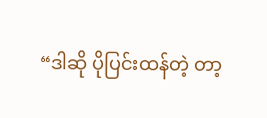“ဒါဆို ပိုပြင်းထန်တဲ့ တာ့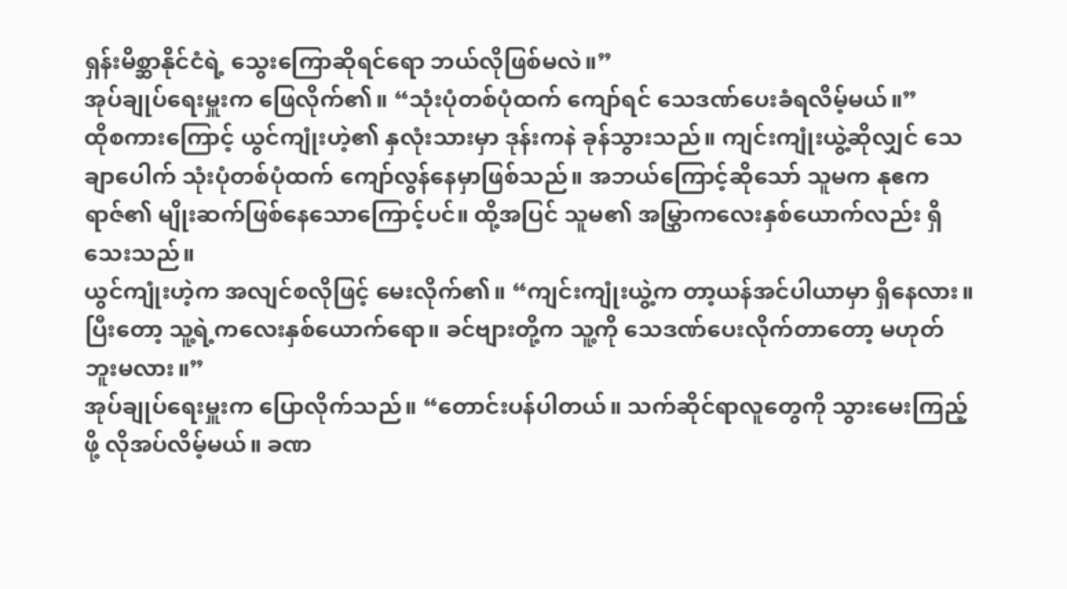ရှန်းမိစ္ဆာနိုင်ငံရဲ့ သွေးကြောဆိုရင်ရော ဘယ်လိုဖြစ်မလဲ။”
အုပ်ချုပ်ရေးမှူးက ဖြေလိုက်၏။ “သုံးပုံတစ်ပုံထက် ကျော်ရင် သေဒဏ်ပေးခံရလိမ့်မယ်။”
ထိုစကားကြောင့် ယွင်ကျုံးဟဲ့၏ နှလုံးသားမှာ ဒုန်းကနဲ ခုန်သွားသည်။ ကျင်းကျုံးယွဲ့ဆိုလျှင် သေချာပေါက် သုံးပုံတစ်ပုံထက် ကျော်လွန်နေမှာဖြစ်သည်။ အဘယ်ကြောင့်ဆိုသော် သူမက နုဧကရာဇ်၏ မျိုးဆက်ဖြစ်နေသောကြောင့်ပင်။ ထို့အပြင် သူမ၏ အမြွှာကလေးနှစ်ယောက်လည်း ရှိသေးသည်။
ယွင်ကျုံးဟဲ့က အလျင်စလိုဖြင့် မေးလိုက်၏။ “ကျင်းကျုံးယွဲ့က တာ့ယန်အင်ပါယာမှာ ရှိနေလား။ ပြီးတော့ သူ့ရဲ့ကလေးနှစ်ယောက်ရော။ ခင်ဗျားတို့က သူ့ကို သေဒဏ်ပေးလိုက်တာတော့ မဟုတ်ဘူးမလား။”
အုပ်ချုပ်ရေးမှူးက ပြောလိုက်သည်။ “တောင်းပန်ပါတယ်။ သက်ဆိုင်ရာလူတွေကို သွားမေးကြည့်ဖို့ လိုအပ်လိမ့်မယ်။ ခဏ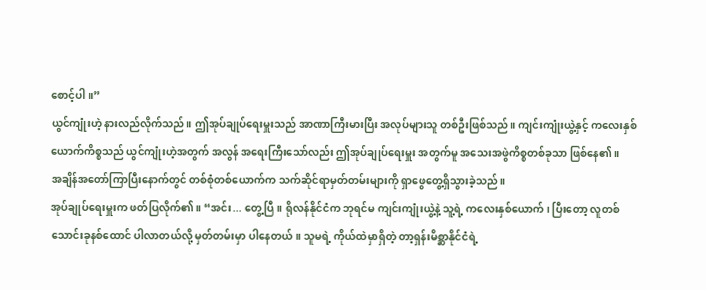စောင့်ပါ။”
ယွင်ကျုံးဟဲ့ နားလည်လိုက်သည်။ ဤအုပ်ချုပ်ရေးမှူးသည် အာဏာကြီးမားပြီး အလုပ်များသူ တစ်ဦးဖြစ်သည်။ ကျင်းကျုံးယွဲ့နှင့် ကလေးနှစ်ယောက်ကိစ္စသည် ယွင်ကျုံးဟဲ့အတွက် အလွန် အရေးကြီးသော်လည်း ဤအုပ်ချုပ်ရေးမှူး အတွက်မူ အသေးအဖွဲကိစ္စတစ်ခုသာ ဖြစ်နေ၏။
အချိန်အတော်ကြာပြီးနောက်တွင် တစ်စုံတစ်ယောက်က သက်ဆိုင်ရာမှတ်တမ်းများကို ရှာဖွေတွေ့ရှိသွားခဲ့သည်။
အုပ်ချုပ်ရေးမှူးက ဖတ်ပြလိုက်၏။ “အင်း... တွေ့ပြီ။ ရိုလန်နိုင်ငံက ဘုရင်မ ကျင်းကျုံးယွဲ့နဲ့ သူ့ရဲ့ ကလေးနှစ်ယောက်၊ ပြီးတော့ လူတစ်သောင်းခုနစ်ထောင် ပါလာတယ်လို့ မှတ်တမ်းမှာ ပါနေတယ်။ သူမရဲ့ ကိုယ်ထဲမှာရှိတဲ့ တာ့ရှန်းမိစ္ဆာနိုင်ငံရဲ့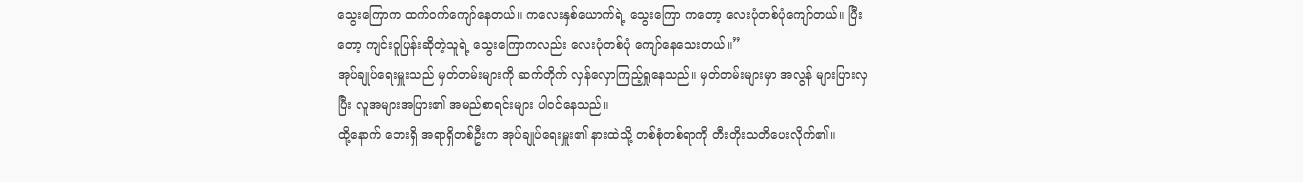သွေးကြောက ထက်ဝက်ကျော်နေတယ်။ ကလေးနှစ်ယောက်ရဲ့ သွေးကြော ကတော့ လေးပုံတစ်ပုံကျော်တယ်။ ပြီးတော့ ကျင်းဝူပြန်းဆိုတဲ့သူရဲ့ သွေးကြောကလည်း လေးပုံတစ်ပုံ ကျော်နေသေးတယ်။”
အုပ်ချုပ်ရေးမှူးသည် မှတ်တမ်းများကို ဆက်တိုက် လှန်လှောကြည့်ရှုနေသည်။ မှတ်တမ်းများမှာ အလွန် များပြားလှပြီး လူအများအပြား၏ အမည်စာရင်းများ ပါဝင်နေသည်။
ထို့နောက် ဘေးရှိ အရာရှိတစ်ဦးက အုပ်ချုပ်ရေးမှူး၏ နားထဲသို့ တစ်စုံတစ်ရာကို တီးတိုးသတိပေးလိုက်၏။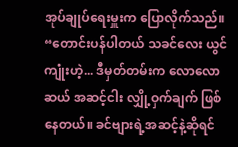အုပ်ချုပ်ရေးမှူးက ပြောလိုက်သည်။ “တောင်းပန်ပါတယ် သခင်လေး ယွင်ကျုံးဟဲ့... ဒီမှတ်တမ်းက လောလောဆယ် အဆင့်ငါး လျှို့ဝှက်ချက် ဖြစ်နေတယ်။ ခင်ဗျားရဲ့အဆင့်နဲ့ဆိုရင်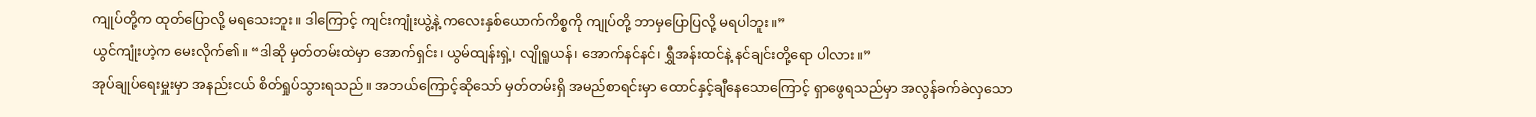ကျုပ်တို့က ထုတ်ပြောလို့ မရသေးဘူး။ ဒါကြောင့် ကျင်းကျုံးယွဲ့နဲ့ ကလေးနှစ်ယောက်ကိစ္စကို ကျုပ်တို့ ဘာမှပြောပြလို့ မရပါဘူး။”
ယွင်ကျုံးဟဲ့က မေးလိုက်၏။ “ဒါဆို မှတ်တမ်းထဲမှာ အောက်ရှင်း၊ ယွမ်ထျန်းရှဲ့၊ လျိုရူယန်၊ အောက်နင်နင်၊ ရွှီအန်းထင်နဲ့ နင်ချင်းတို့ရော ပါလား။”
အုပ်ချုပ်ရေးမှူးမှာ အနည်းငယ် စိတ်ရှုပ်သွားရသည်။ အဘယ်ကြောင့်ဆိုသော် မှတ်တမ်းရှိ အမည်စာရင်းမှာ ထောင်နှင့်ချီနေသောကြောင့် ရှာဖွေရသည်မှာ အလွန်ခက်ခဲလှသော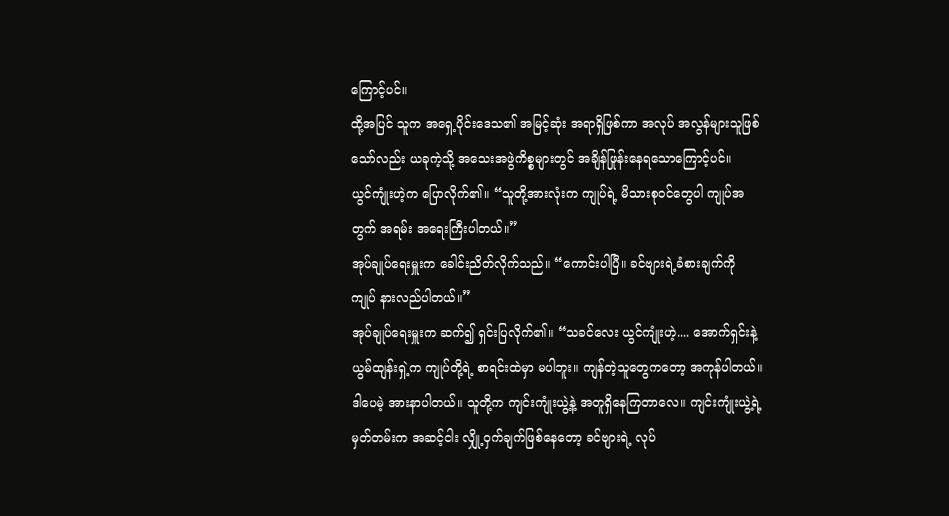ကြောင့်ပင်။
ထို့အပြင် သူက အရှေ့ပိုင်းဒေသ၏ အမြင့်ဆုံး အရာရှိဖြစ်ကာ အလုပ် အလွန်များသူဖြစ်သော်လည်း ယခုကဲ့သို့ အသေးအဖွဲကိစ္စများတွင် အချိန်ဖြုန်းနေရသောကြောင့်ပင်။
ယွင်ကျုံးဟဲ့က ပြောလိုက်၏။ “သူတို့အားလုံးက ကျုပ်ရဲ့ မိသားစုဝင်တွေပါ ကျုပ်အတွက် အရမ်း အရေးကြီးပါတယ်။”
အုပ်ချုပ်ရေးမှူးက ခေါင်းညိတ်လိုက်သည်။ “ကောင်းပါပြီ။ ခင်ဗျားရဲ့ခံစားချက်ကို ကျုပ် နားလည်ပါတယ်။”
အုပ်ချုပ်ရေးမှူးက ဆက်၍ ရှင်းပြလိုက်၏။ “သခင်လေး ယွင်ကျုံးဟဲ့.... အောက်ရှင်းနဲ့ ယွမ်ထျန်းရှဲ့က ကျုပ်တို့ရဲ့ စာရင်းထဲမှာ မပါဘူး။ ကျန်တဲ့သူတွေကတော့ အကုန်ပါတယ်။ ဒါပေမဲ့ အားနာပါတယ်။ သူတို့က ကျင်းကျုံးယွဲ့နဲ့ အတူရှိနေကြတာလေ။ ကျင်းကျုံးယွဲ့ရဲ့ မှတ်တမ်းက အဆင့်ငါး လျှို့ဝှက်ချက်ဖြစ်နေတော့ ခင်ဗျားရဲ့ လုပ်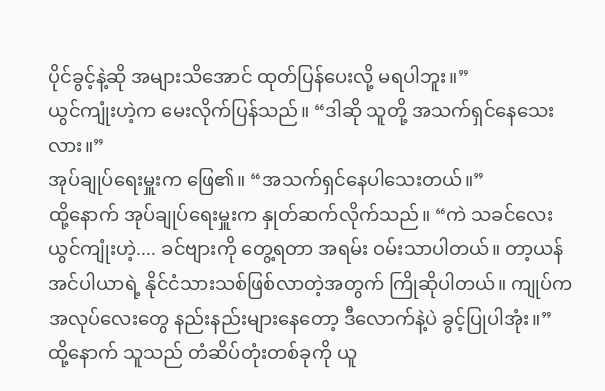ပိုင်ခွင့်နဲ့ဆို အများသိအောင် ထုတ်ပြန်ပေးလို့ မရပါဘူး။”
ယွင်ကျုံးဟဲ့က မေးလိုက်ပြန်သည်။ “ဒါဆို သူတို့ အသက်ရှင်နေသေးလား။”
အုပ်ချုပ်ရေးမှူးက ဖြေ၏။ “အသက်ရှင်နေပါသေးတယ်။”
ထို့နောက် အုပ်ချုပ်ရေးမှူးက နှုတ်ဆက်လိုက်သည်။ “ကဲ သခင်လေး ယွင်ကျုံးဟဲ့.... ခင်ဗျားကို တွေ့ရတာ အရမ်း ဝမ်းသာပါတယ်။ တာ့ယန်အင်ပါယာရဲ့ နိုင်ငံသားသစ်ဖြစ်လာတဲ့အတွက် ကြိုဆိုပါတယ်။ ကျုပ်က အလုပ်လေးတွေ နည်းနည်းများနေတော့ ဒီလောက်နဲ့ပဲ ခွင့်ပြုပါအုံး။”
ထို့နောက် သူသည် တံဆိပ်တုံးတစ်ခုကို ယူ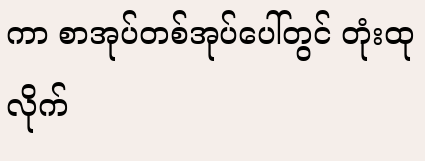ကာ စာအုပ်တစ်အုပ်ပေါ်တွင် တုံးထုလိုက်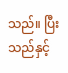သည်။ ပြီးသည်နှင့်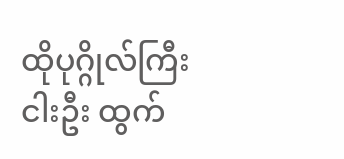ထိုပုဂ္ဂိုလ်ကြီးငါးဦး ထွက်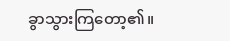ခွာသွားကြတော့၏။